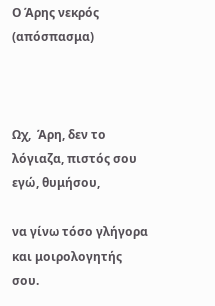Ο Άρης νεκρός (απόσπασμα)



Ωχ,  Άρη, δεν το λόγιαζα, πιστός σου εγώ, θυμήσου,

να γίνω τόσο γλήγορα και μοιρολογητής σου.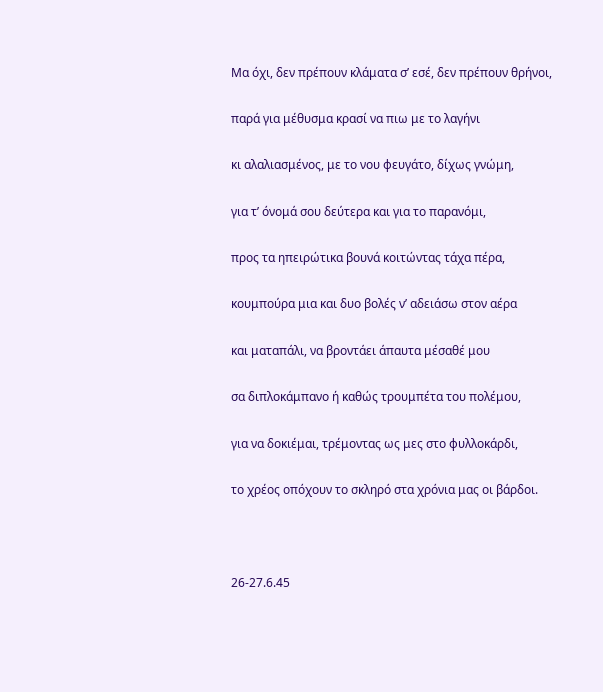Μα όχι, δεν πρέπουν κλάματα σ’ εσέ, δεν πρέπουν θρήνοι,

παρά για μέθυσμα κρασί να πιω με το λαγήνι

κι αλαλιασμένος, με το νου φευγάτο, δίχως γνώμη,

για τ’ όνομά σου δεύτερα και για το παρανόμι,

προς τα ηπειρώτικα βουνά κοιτώντας τάχα πέρα,

κουμπούρα μια και δυο βολές ν’ αδειάσω στον αέρα

και ματαπάλι, να βροντάει άπαυτα μέσαθέ μου

σα διπλοκάμπανο ή καθώς τρουμπέτα του πολέμου,

για να δοκιέμαι, τρέμοντας ως μες στο φυλλοκάρδι,

το χρέος οπόχουν το σκληρό στα χρόνια μας οι βάρδοι.



26-27.6.45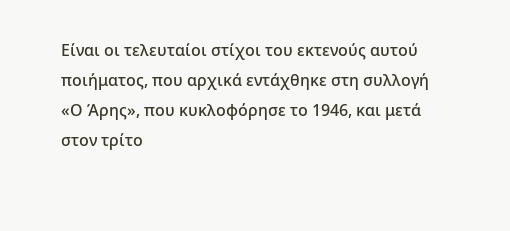Είναι οι τελευταίοι στίχοι του εκτενούς αυτού ποιήματος, που αρχικά εντάχθηκε στη συλλογή «Ο Άρης», που κυκλοφόρησε το 1946, και μετά στον τρίτο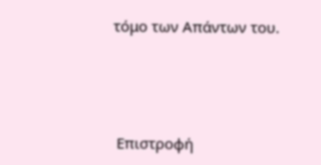τόμο των Απάντων του.





 Επιστροφή